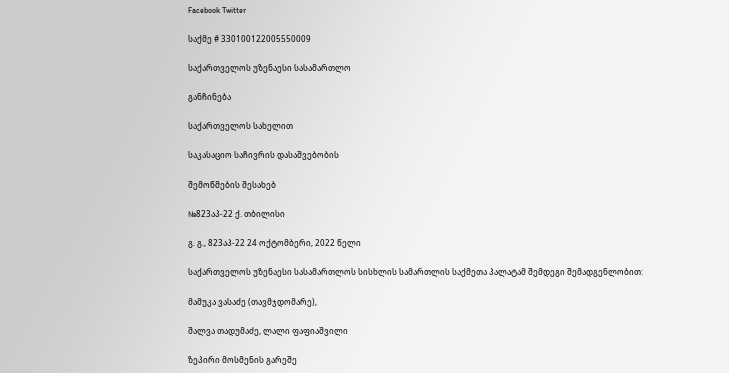Facebook Twitter

საქმე # 330100122005550009

საქართველოს უზენაესი სასამართლო

განჩინება

საქართველოს სახელით

საკასაციო საჩივრის დასაშვებობის

შემოწმების შესახებ

№823აპ-22 ქ. თბილისი

გ. გ., 823აპ-22 24 ოქტომბერი, 2022 წელი

საქართველოს უზენაესი სასამართლოს სისხლის სამართლის საქმეთა პალატამ შემდეგი შემადგენლობით:

მამუკა ვასაძე (თავმჯდომარე),

შალვა თადუმაძე, ლალი ფაფიაშვილი

ზეპირი მოსმენის გარეშე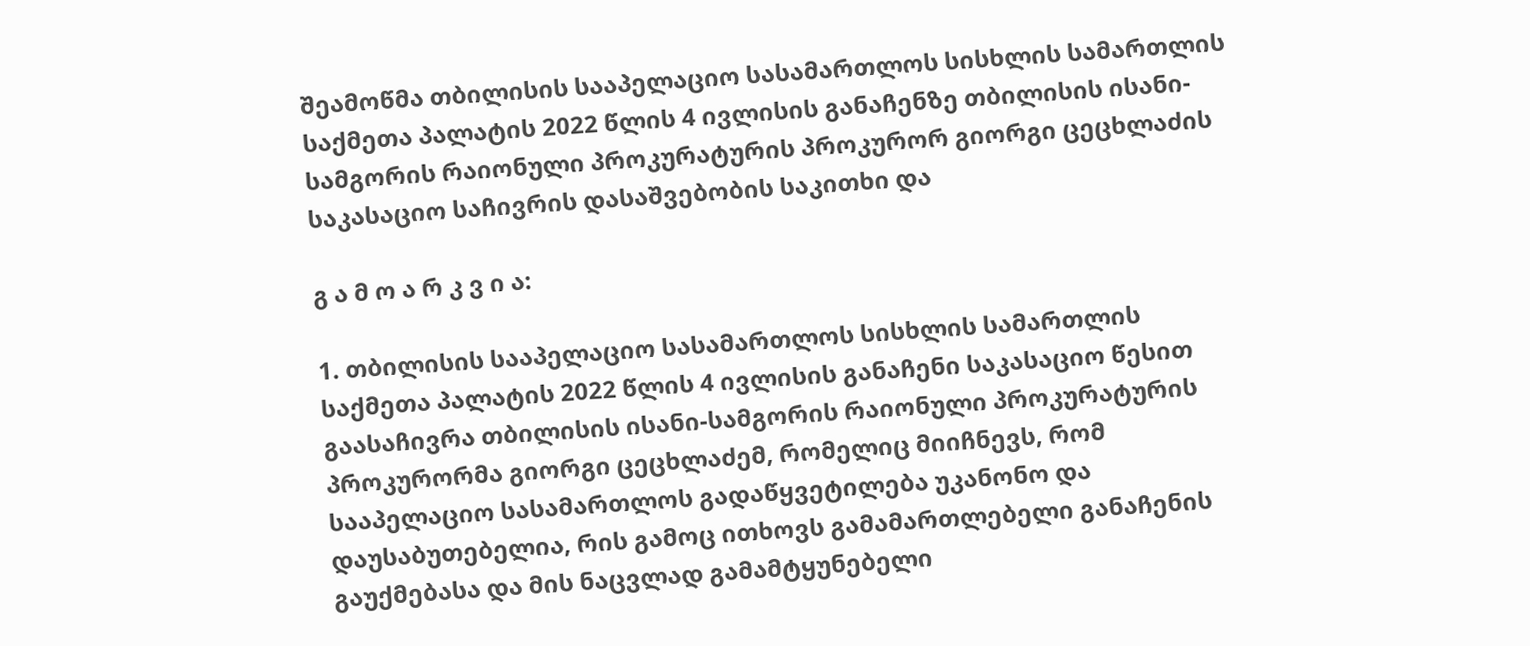შეამოწმა თბილისის სააპელაციო სასამართლოს სისხლის სამართლის საქმეთა პალატის 2022 წლის 4 ივლისის განაჩენზე თბილისის ისანი-სამგორის რაიონული პროკურატურის პროკურორ გიორგი ცეცხლაძის საკასაციო საჩივრის დასაშვებობის საკითხი და

გ ა მ ო ა რ კ ვ ი ა:

1. თბილისის სააპელაციო სასამართლოს სისხლის სამართლის საქმეთა პალატის 2022 წლის 4 ივლისის განაჩენი საკასაციო წესით გაასაჩივრა თბილისის ისანი-სამგორის რაიონული პროკურატურის პროკურორმა გიორგი ცეცხლაძემ, რომელიც მიიჩნევს, რომ სააპელაციო სასამართლოს გადაწყვეტილება უკანონო და დაუსაბუთებელია, რის გამოც ითხოვს გამამართლებელი განაჩენის გაუქმებასა და მის ნაცვლად გამამტყუნებელი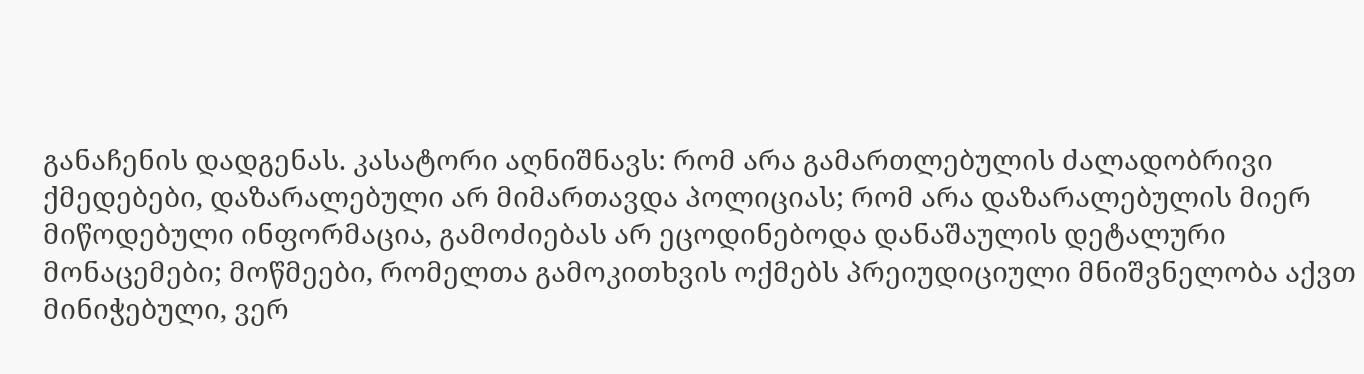განაჩენის დადგენას. კასატორი აღნიშნავს: რომ არა გამართლებულის ძალადობრივი ქმედებები, დაზარალებული არ მიმართავდა პოლიციას; რომ არა დაზარალებულის მიერ მიწოდებული ინფორმაცია, გამოძიებას არ ეცოდინებოდა დანაშაულის დეტალური მონაცემები; მოწმეები, რომელთა გამოკითხვის ოქმებს პრეიუდიციული მნიშვნელობა აქვთ მინიჭებული, ვერ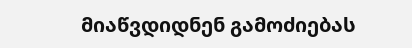მიაწვდიდნენ გამოძიებას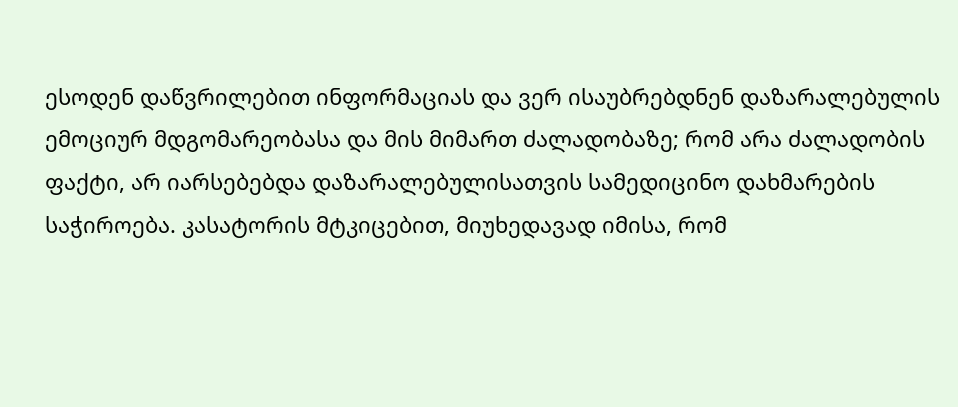ესოდენ დაწვრილებით ინფორმაციას და ვერ ისაუბრებდნენ დაზარალებულის ემოციურ მდგომარეობასა და მის მიმართ ძალადობაზე; რომ არა ძალადობის ფაქტი, არ იარსებებდა დაზარალებულისათვის სამედიცინო დახმარების საჭიროება. კასატორის მტკიცებით, მიუხედავად იმისა, რომ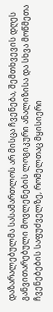დაზარალებულმა სასამართლოს არ მისცა ჩვენება, შემთხვევის დღეს განვითარებული მოვლენების ლოგიკური ანალიზისა და სხვა მოწმეთა ჩვენებების საფუძველზე, რომელთაც მყისიერი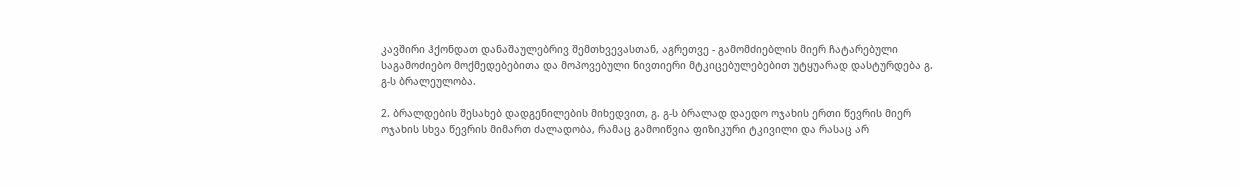კავშირი ჰქონდათ დანაშაულებრივ შემთხვევასთან, აგრეთვე - გამომძიებლის მიერ ჩატარებული საგამოძიებო მოქმედებებითა და მოპოვებული ნივთიერი მტკიცებულებებით უტყუარად დასტურდება გ. გ-ს ბრალეულობა.

2. ბრალდების შესახებ დადგენილების მიხედვით, გ. გ-ს ბრალად დაედო ოჯახის ერთი წევრის მიერ ოჯახის სხვა წევრის მიმართ ძალადობა, რამაც გამოიწვია ფიზიკური ტკივილი და რასაც არ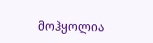მოჰყოლია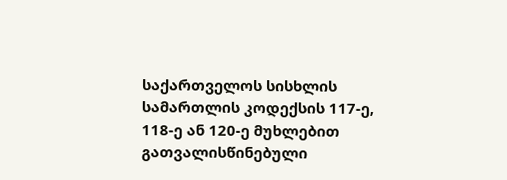საქართველოს სისხლის სამართლის კოდექსის 117-ე, 118-ე ან 120-ე მუხლებით გათვალისწინებული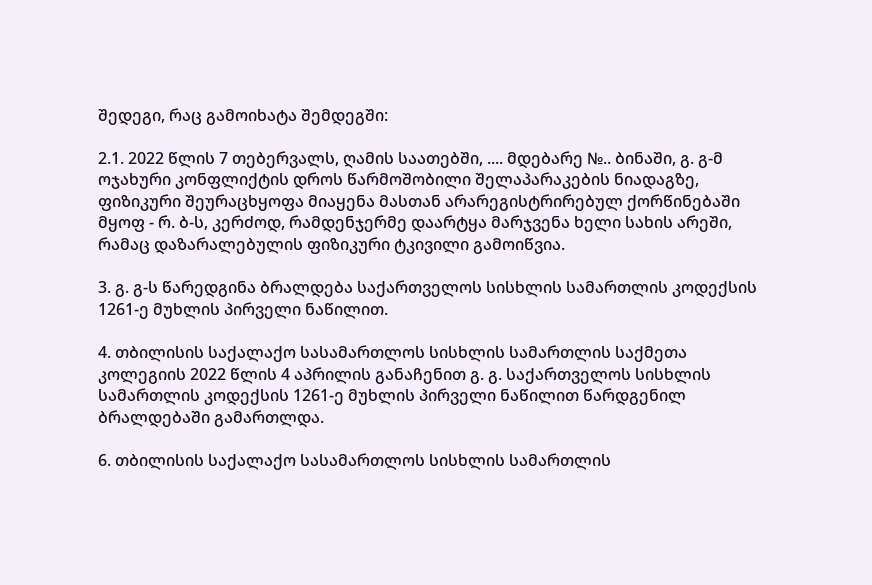შედეგი, რაც გამოიხატა შემდეგში:

2.1. 2022 წლის 7 თებერვალს, ღამის საათებში, .... მდებარე №.. ბინაში, გ. გ-მ ოჯახური კონფლიქტის დროს წარმოშობილი შელაპარაკების ნიადაგზე, ფიზიკური შეურაცხყოფა მიაყენა მასთან არარეგისტრირებულ ქორწინებაში მყოფ - რ. ბ-ს, კერძოდ, რამდენჯერმე დაარტყა მარჯვენა ხელი სახის არეში, რამაც დაზარალებულის ფიზიკური ტკივილი გამოიწვია.

3. გ. გ-ს წარედგინა ბრალდება საქართველოს სისხლის სამართლის კოდექსის 1261-ე მუხლის პირველი ნაწილით.

4. თბილისის საქალაქო სასამართლოს სისხლის სამართლის საქმეთა კოლეგიის 2022 წლის 4 აპრილის განაჩენით გ. გ. საქართველოს სისხლის სამართლის კოდექსის 1261-ე მუხლის პირველი ნაწილით წარდგენილ ბრალდებაში გამართლდა.

6. თბილისის საქალაქო სასამართლოს სისხლის სამართლის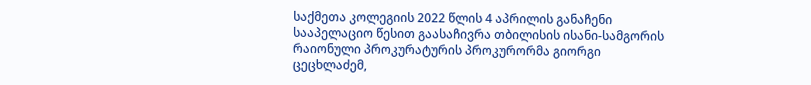საქმეთა კოლეგიის 2022 წლის 4 აპრილის განაჩენი სააპელაციო წესით გაასაჩივრა თბილისის ისანი-სამგორის რაიონული პროკურატურის პროკურორმა გიორგი ცეცხლაძემ,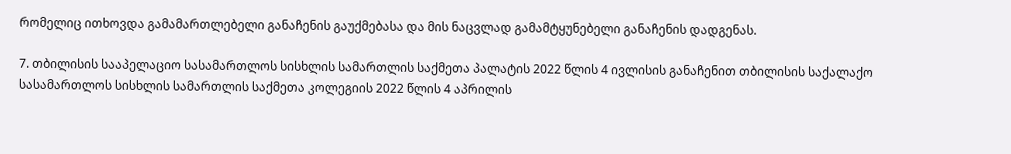რომელიც ითხოვდა გამამართლებელი განაჩენის გაუქმებასა და მის ნაცვლად გამამტყუნებელი განაჩენის დადგენას.

7. თბილისის სააპელაციო სასამართლოს სისხლის სამართლის საქმეთა პალატის 2022 წლის 4 ივლისის განაჩენით თბილისის საქალაქო სასამართლოს სისხლის სამართლის საქმეთა კოლეგიის 2022 წლის 4 აპრილის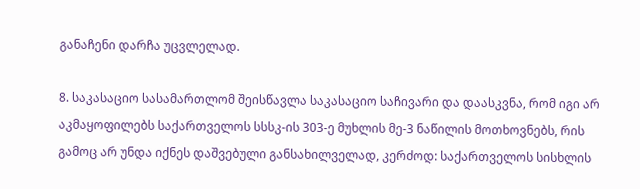განაჩენი დარჩა უცვლელად.

8. საკასაციო სასამართლომ შეისწავლა საკასაციო საჩივარი და დაასკვნა, რომ იგი არ აკმაყოფილებს საქართველოს სსსკ-ის 303-ე მუხლის მე-3 ნაწილის მოთხოვნებს, რის გამოც არ უნდა იქნეს დაშვებული განსახილველად, კერძოდ: საქართველოს სისხლის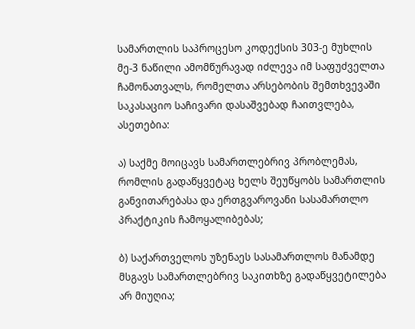სამართლის საპროცესო კოდექსის 303-ე მუხლის მე-3 ნაწილი ამომწურავად იძლევა იმ საფუძველთა ჩამონათვალს, რომელთა არსებობის შემთხვევაში საკასაციო საჩივარი დასაშვებად ჩაითვლება, ასეთებია:

ა) საქმე მოიცავს სამართლებრივ პრობლემას, რომლის გადაწყვეტაც ხელს შეუწყობს სამართლის განვითარებასა და ერთგვაროვანი სასამართლო პრაქტიკის ჩამოყალიბებას;

ბ) საქართველოს უზენაეს სასამართლოს მანამდე მსგავს სამართლებრივ საკითხზე გადაწყვეტილება არ მიუღია;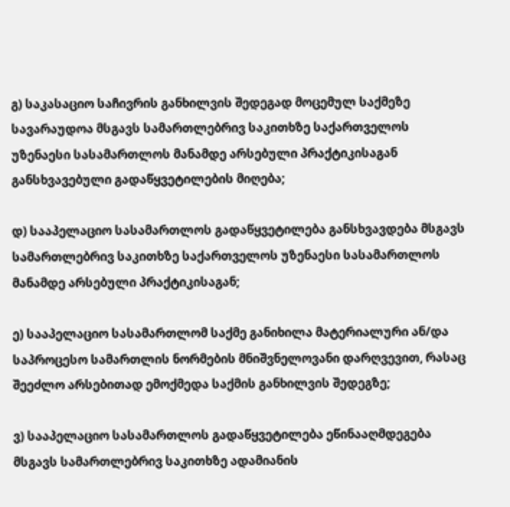გ) საკასაციო საჩივრის განხილვის შედეგად მოცემულ საქმეზე სავარაუდოა მსგავს სამართლებრივ საკითხზე საქართველოს უზენაესი სასამართლოს მანამდე არსებული პრაქტიკისაგან განსხვავებული გადაწყვეტილების მიღება;

დ) სააპელაციო სასამართლოს გადაწყვეტილება განსხვავდება მსგავს სამართლებრივ საკითხზე საქართველოს უზენაესი სასამართლოს მანამდე არსებული პრაქტიკისაგან;

ე) სააპელაციო სასამართლომ საქმე განიხილა მატერიალური ან/და საპროცესო სამართლის ნორმების მნიშვნელოვანი დარღვევით, რასაც შეეძლო არსებითად ემოქმედა საქმის განხილვის შედეგზე;

ვ) სააპელაციო სასამართლოს გადაწყვეტილება ეწინააღმდეგება მსგავს სამართლებრივ საკითხზე ადამიანის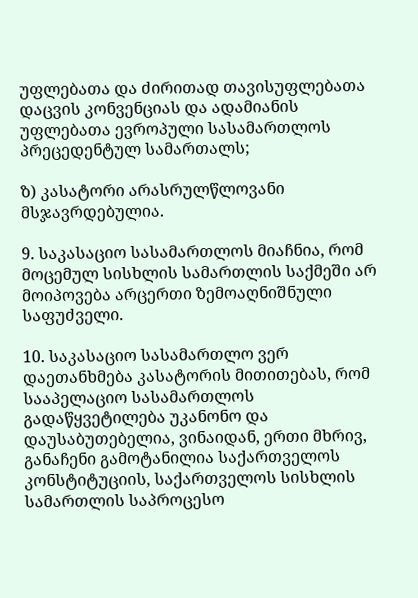უფლებათა და ძირითად თავისუფლებათა დაცვის კონვენციას და ადამიანის უფლებათა ევროპული სასამართლოს პრეცედენტულ სამართალს;

ზ) კასატორი არასრულწლოვანი მსჯავრდებულია.

9. საკასაციო სასამართლოს მიაჩნია, რომ მოცემულ სისხლის სამართლის საქმეში არ მოიპოვება არცერთი ზემოაღნიშნული საფუძველი.

10. საკასაციო სასამართლო ვერ დაეთანხმება კასატორის მითითებას, რომ სააპელაციო სასამართლოს გადაწყვეტილება უკანონო და დაუსაბუთებელია, ვინაიდან, ერთი მხრივ, განაჩენი გამოტანილია საქართველოს კონსტიტუციის, საქართველოს სისხლის სამართლის საპროცესო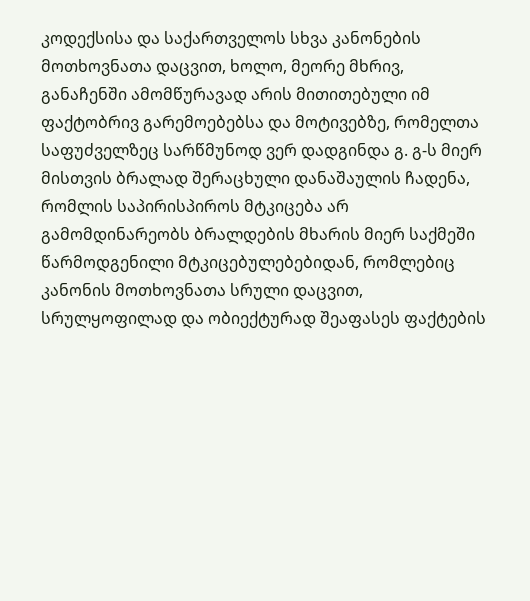კოდექსისა და საქართველოს სხვა კანონების მოთხოვნათა დაცვით, ხოლო, მეორე მხრივ, განაჩენში ამომწურავად არის მითითებული იმ ფაქტობრივ გარემოებებსა და მოტივებზე, რომელთა საფუძველზეც სარწმუნოდ ვერ დადგინდა გ. გ-ს მიერ მისთვის ბრალად შერაცხული დანაშაულის ჩადენა, რომლის საპირისპიროს მტკიცება არ გამომდინარეობს ბრალდების მხარის მიერ საქმეში წარმოდგენილი მტკიცებულებებიდან, რომლებიც კანონის მოთხოვნათა სრული დაცვით, სრულყოფილად და ობიექტურად შეაფასეს ფაქტების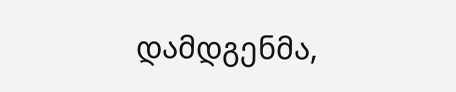დამდგენმა,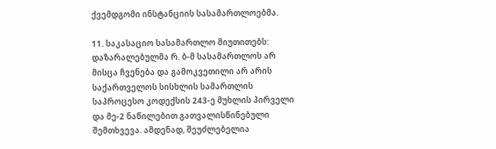ქვემდგომი ინსტანციის სასამართლოებმა.

11. საკასაციო სასამართლო მიუთითებს: დაზარალებულმა რ. ბ-მ სასამართლოს არ მისცა ჩვენება და გამოკვეთილი არ არის საქართველოს სისხლის სამართლის საპროცესო კოდექსის 243-ე მუხლის პირველი და მე-2 ნაწილებით გათვალისწინებული შემთხვევა. ამდენად, შეუძლებელია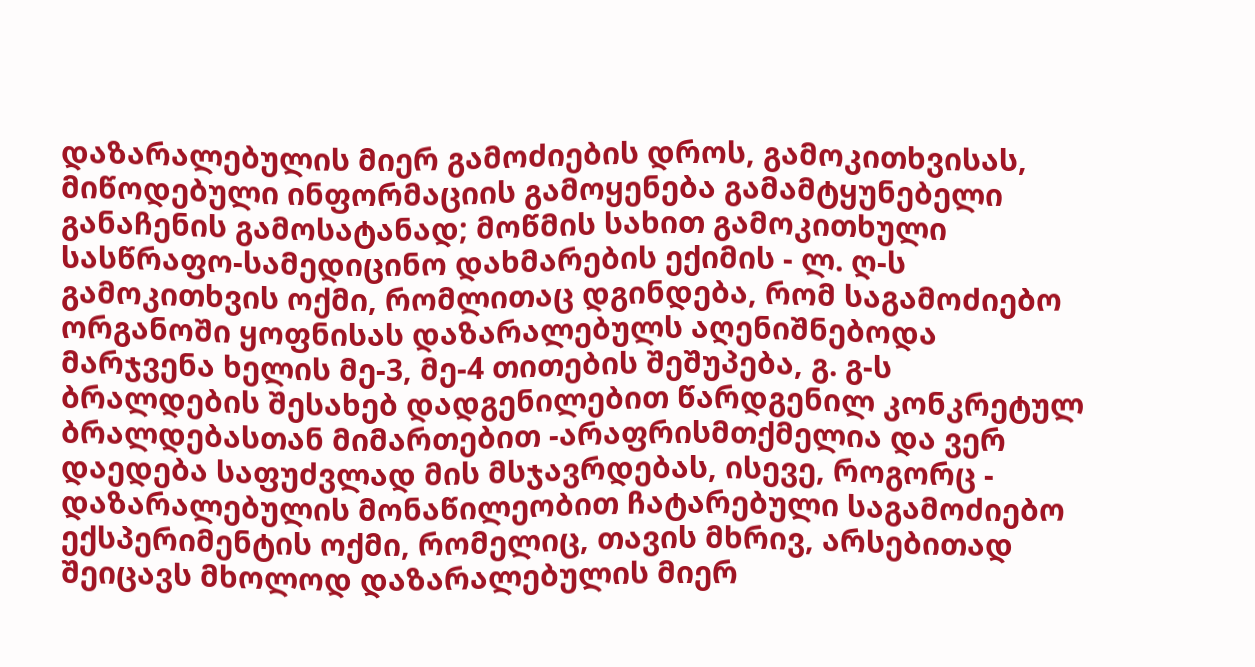დაზარალებულის მიერ გამოძიების დროს, გამოკითხვისას, მიწოდებული ინფორმაციის გამოყენება გამამტყუნებელი განაჩენის გამოსატანად; მოწმის სახით გამოკითხული სასწრაფო-სამედიცინო დახმარების ექიმის - ლ. ღ-ს გამოკითხვის ოქმი, რომლითაც დგინდება, რომ საგამოძიებო ორგანოში ყოფნისას დაზარალებულს აღენიშნებოდა მარჯვენა ხელის მე-3, მე-4 თითების შეშუპება, გ. გ-ს ბრალდების შესახებ დადგენილებით წარდგენილ კონკრეტულ ბრალდებასთან მიმართებით -არაფრისმთქმელია და ვერ დაედება საფუძვლად მის მსჯავრდებას, ისევე, როგორც - დაზარალებულის მონაწილეობით ჩატარებული საგამოძიებო ექსპერიმენტის ოქმი, რომელიც, თავის მხრივ, არსებითად შეიცავს მხოლოდ დაზარალებულის მიერ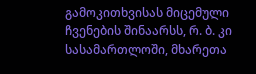გამოკითხვისას მიცემული ჩვენების შინაარსს, რ. ბ. კი სასამართლოში, მხარეთა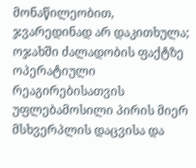მონაწილეობით, ჯვარედინად არ დაკითხულა; ოჯახში ძალადობის ფაქტზე ოპერატიული რეაგირებისათვის უფლებამოსილი პირის მიერ მსხვერპლის დაცვისა და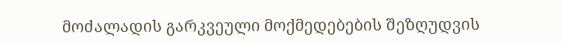მოძალადის გარკვეული მოქმედებების შეზღუდვის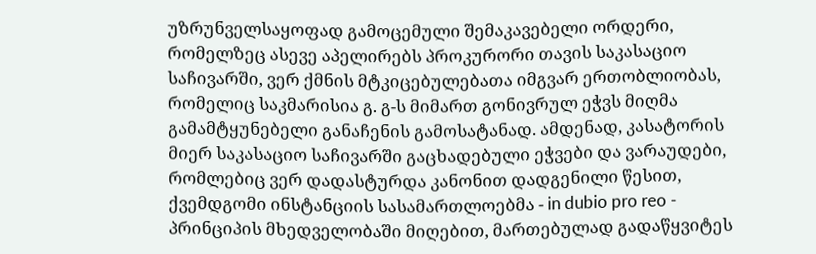უზრუნველსაყოფად გამოცემული შემაკავებელი ორდერი, რომელზეც ასევე აპელირებს პროკურორი თავის საკასაციო საჩივარში, ვერ ქმნის მტკიცებულებათა იმგვარ ერთობლიობას, რომელიც საკმარისია გ. გ-ს მიმართ გონივრულ ეჭვს მიღმა გამამტყუნებელი განაჩენის გამოსატანად. ამდენად, კასატორის მიერ საკასაციო საჩივარში გაცხადებული ეჭვები და ვარაუდები, რომლებიც ვერ დადასტურდა კანონით დადგენილი წესით, ქვემდგომი ინსტანციის სასამართლოებმა - in dubio pro reo - პრინციპის მხედველობაში მიღებით, მართებულად გადაწყვიტეს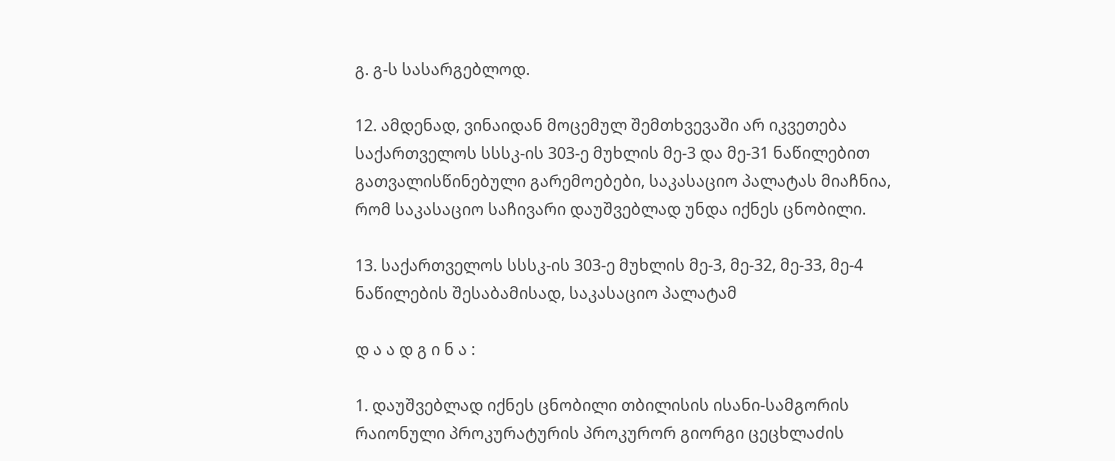გ. გ-ს სასარგებლოდ.

12. ამდენად, ვინაიდან მოცემულ შემთხვევაში არ იკვეთება საქართველოს სსსკ-ის 303-ე მუხლის მე-3 და მე-31 ნაწილებით გათვალისწინებული გარემოებები, საკასაციო პალატას მიაჩნია, რომ საკასაციო საჩივარი დაუშვებლად უნდა იქნეს ცნობილი.

13. საქართველოს სსსკ-ის 303-ე მუხლის მე-3, მე-32, მე-33, მე-4 ნაწილების შესაბამისად, საკასაციო პალატამ

დ ა ა დ გ ი ნ ა :

1. დაუშვებლად იქნეს ცნობილი თბილისის ისანი-სამგორის რაიონული პროკურატურის პროკურორ გიორგი ცეცხლაძის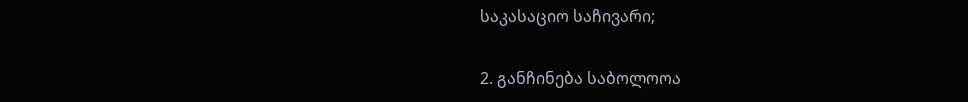საკასაციო საჩივარი;

2. განჩინება საბოლოოა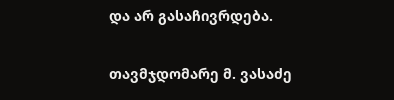და არ გასაჩივრდება.

თავმჯდომარე მ. ვასაძე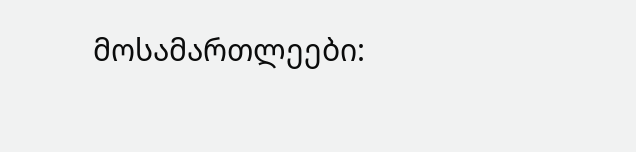მოსამართლეები: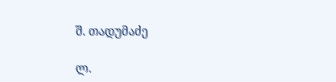შ. თადუმაძე

ლ.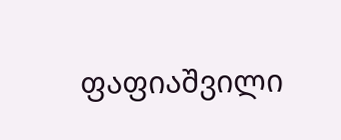ფაფიაშვილი